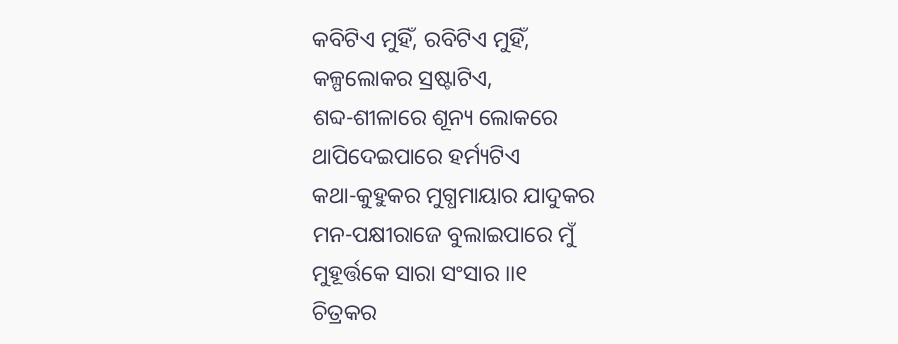କବିଟିଏ ମୁହିଁ, ରବିଟିଏ ମୁହିଁ,
କଳ୍ପଲୋକର ସ୍ରଷ୍ଟାଟିଏ,
ଶବ୍ଦ-ଶୀଳାରେ ଶୂନ୍ୟ ଲୋକରେ
ଥାପିଦେଇପାରେ ହର୍ମ୍ୟଟିଏ
କଥା-କୁହୁକର ମୁଗ୍ଧମାୟାର ଯାଦୁକର
ମନ-ପକ୍ଷୀରାଜେ ବୁଲାଇପାରେ ମୁଁ
ମୁହୂର୍ତ୍ତକେ ସାରା ସଂସାର ।।୧
ଚିତ୍ରକର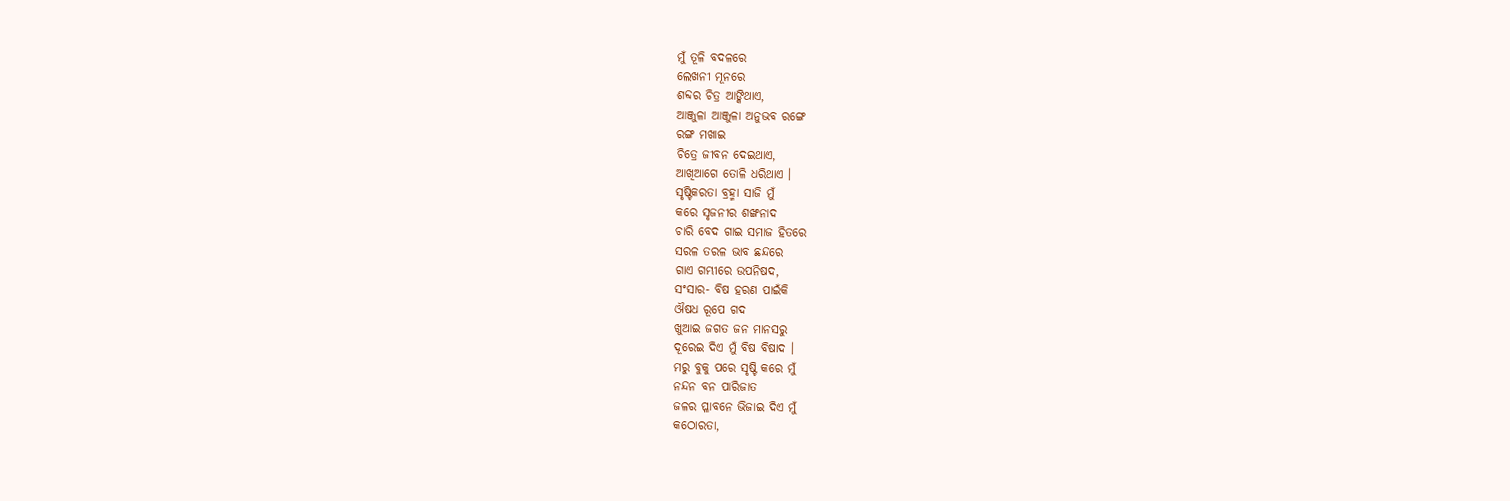ମୁଁ ତୂଳି ବଦଳରେ
ଲେଖନୀ ମୂନରେ
ଶବ୍ଦର ଚିତ୍ର ଆଙ୍କିଥାଏ,
ଆଞ୍ଜୁଳା ଆଞ୍ଜୁଳା ଅନୁଭବ ରଙ୍ଗେ
ରଙ୍ଗ ମଖାଇ
ଚିତ୍ରେ ଜୀବନ ଦେଇଥାଏ,
ଆଖିଆଗେ ତୋଳି ଧରିଥାଏ ।
ସୃଷ୍ଟିକରତା ବ୍ରହ୍ମା ସାଜି ମୁଁ
କରେ ସୃଜନୀର ଶଙ୍ଖନାଦ
ଚାରି ବେଦ ଗାଇ ସମାଜ ହିତରେ
ସରଳ ତରଳ ଭାବ ଛନ୍ଦରେ
ଗାଏ ଗମ୍ଭୀରେ ଉପନିଷଦ,
ସଂସାର- ବିଷ ହରଣ ପାଇଁକି
ଔଷଧ ରୂପେ ଗଦ
ଖୁଆଇ ଜଗତ ଜନ ମାନସରୁ
ଦୂରେଇ ଦିଏ ମୁଁ ବିଷ ବିଷାଦ ।
ମରୁ ବୁକୁ ପରେ ସୃଷ୍ଟି କରେ ମୁଁ
ନନ୍ଦନ ବନ ପାରିଜାତ
ଜଳର ପ୍ଳାବନେ ଭିଜାଇ ଦିଏ ମୁଁ
କଠୋରତା,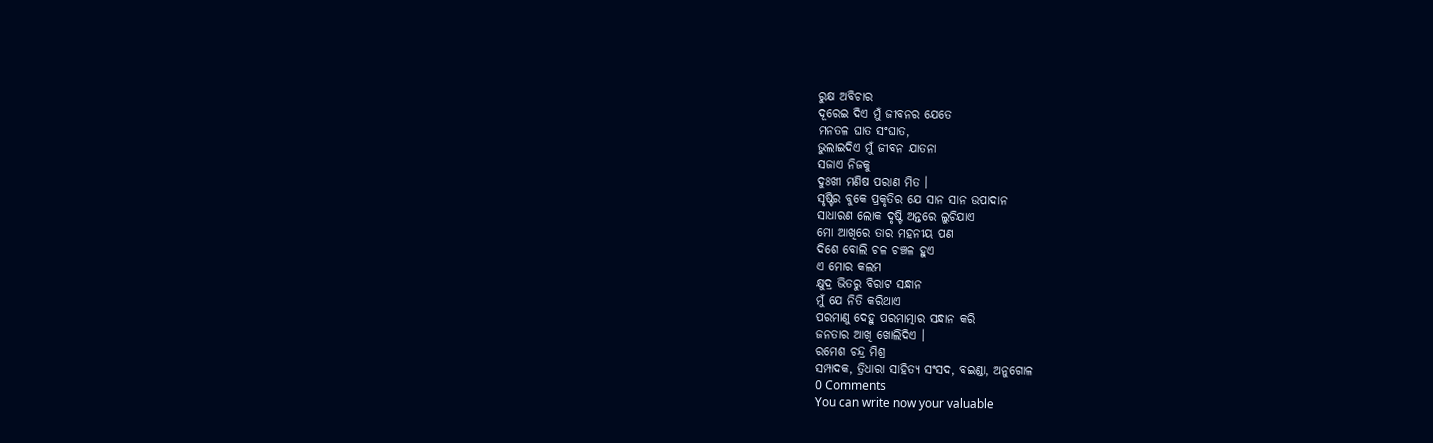ରୁକ୍ଷ ଅବିଚାର
ଦୂରେଇ ଦିଏ ମୁଁ ଜୀବନର ଯେତେ
ମନତଳ ଘାତ ସଂଘାତ,
ଭୁଲାଇଦିଏ ମୁଁ ଜୀବନ ଯାତନା
ସଜାଏ ନିଜକୁ
ଦୁଃଖୀ ମଣିଷ ପରାଣ ମିତ ।
ସୃଷ୍ଟିର ବୁକେ ପ୍ରକୃତିର ଯେ ସାନ ସାନ ଉପାଦାନ
ସାଧାରଣ ଲୋକ ଦୃଷ୍ଟି ଅନ୍ତରେ ଲୁଚିଯାଏ
ମୋ ଆଖିରେ ତାର ମହନୀୟ ପଣ
ଦିଶେ ବୋଲି ଚଳ ଚଞ୍ଚଳ ହୁଏ
ଏ ମୋର କଲମ
କ୍ଷୁଦ୍ର ଭିତରୁ ବିରାଟ ସନ୍ଧାନ
ମୁଁ ଯେ ନିତି କରିଥାଏ
ପରମାଣୁ ଦେହୁ ପରମାତ୍ମାର ସନ୍ଧାନ କରି
ଜନତାର ଆଖି ଖୋଲିଦିଏ ।
ରମେଶ ଚନ୍ଦ୍ର ମିଶ୍ର
ସମ୍ପାଦକ, ତ୍ରିଧାରା ସାହିତ୍ୟ ସଂସଦ, ବଇଣ୍ଡା, ଅନୁଗୋଳ
0 Comments
You can write now your valuable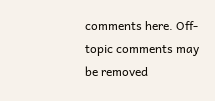comments here. Off-topic comments may be removed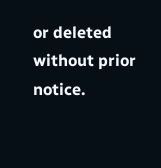or deleted without prior notice.